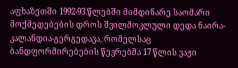აფხაზეთში 1992-93 წლებში მიმდინარე საომარი მოქმედებების დროს შვილმოკლული დედა ნაირა-კალანდია-გერგედავა, რომელსაც ბანდფორმირებების წევრებმა 17 წლის ვაჟი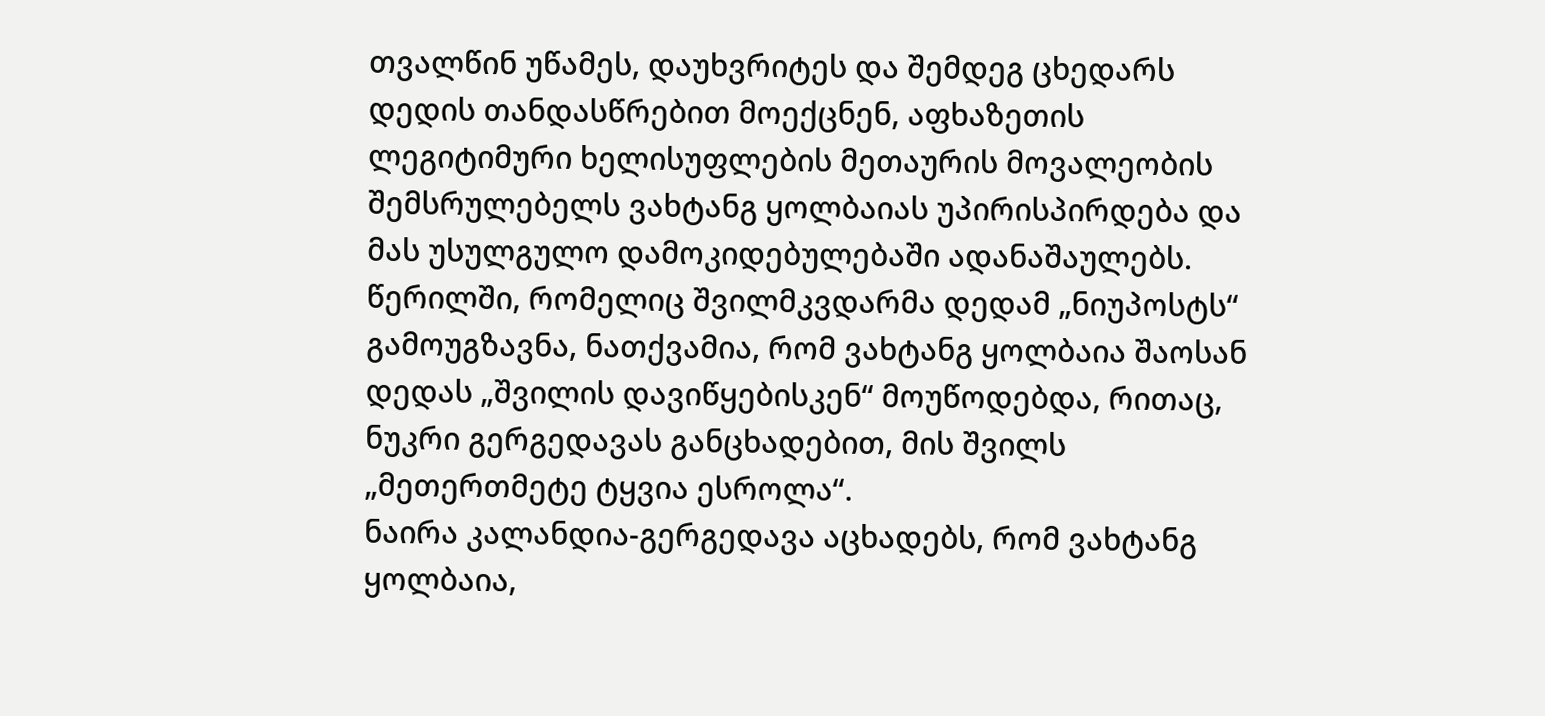თვალწინ უწამეს, დაუხვრიტეს და შემდეგ ცხედარს დედის თანდასწრებით მოექცნენ, აფხაზეთის ლეგიტიმური ხელისუფლების მეთაურის მოვალეობის შემსრულებელს ვახტანგ ყოლბაიას უპირისპირდება და მას უსულგულო დამოკიდებულებაში ადანაშაულებს.
წერილში, რომელიც შვილმკვდარმა დედამ „ნიუპოსტს“ გამოუგზავნა, ნათქვამია, რომ ვახტანგ ყოლბაია შაოსან დედას „შვილის დავიწყებისკენ“ მოუწოდებდა, რითაც, ნუკრი გერგედავას განცხადებით, მის შვილს „მეთერთმეტე ტყვია ესროლა“.
ნაირა კალანდია-გერგედავა აცხადებს, რომ ვახტანგ ყოლბაია,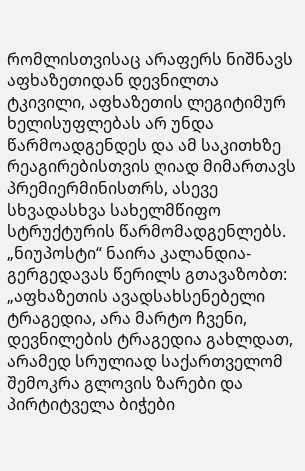რომლისთვისაც არაფერს ნიშნავს აფხაზეთიდან დევნილთა ტკივილი, აფხაზეთის ლეგიტიმურ ხელისუფლებას არ უნდა წარმოადგენდეს და ამ საკითხზე რეაგირებისთვის ღიად მიმართავს პრემიერმინისთრს, ასევე სხვადასხვა სახელმწიფო სტრუქტურის წარმომადგენლებს.
„ნიუპოსტი“ ნაირა კალანდია-გერგედავას წერილს გთავაზობთ:
„აფხაზეთის ავადსახსენებელი ტრაგედია, არა მარტო ჩვენი, დევნილების ტრაგედია გახლდათ, არამედ სრულიად საქართველომ შემოკრა გლოვის ზარები და პირტიტველა ბიჭები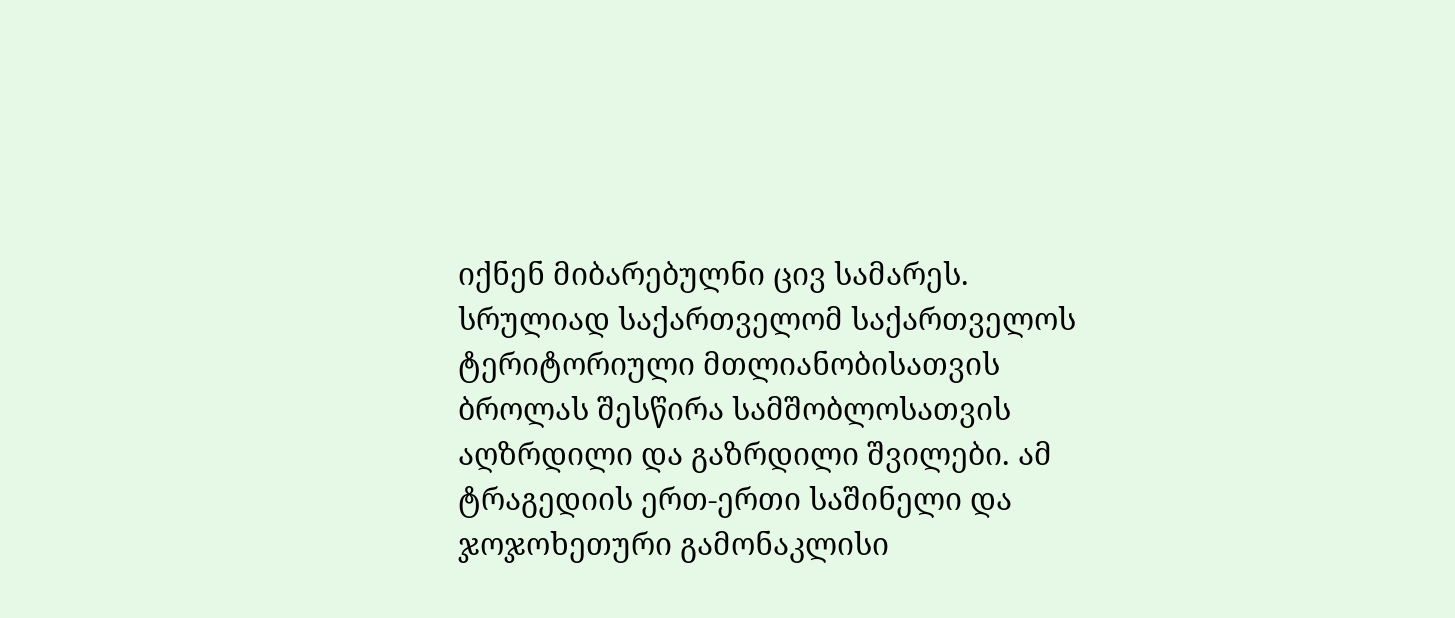იქნენ მიბარებულნი ცივ სამარეს.
სრულიად საქართველომ საქართველოს ტერიტორიული მთლიანობისათვის ბროლას შესწირა სამშობლოსათვის აღზრდილი და გაზრდილი შვილები. ამ ტრაგედიის ერთ-ერთი საშინელი და ჯოჯოხეთური გამონაკლისი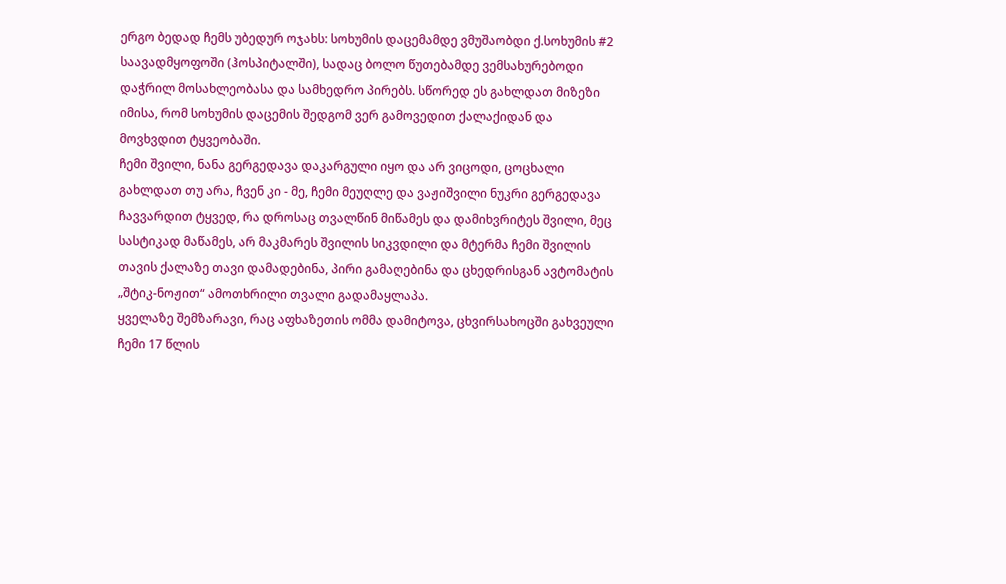ერგო ბედად ჩემს უბედურ ოჯახს: სოხუმის დაცემამდე ვმუშაობდი ქ.სოხუმის #2 საავადმყოფოში (ჰოსპიტალში), სადაც ბოლო წუთებამდე ვემსახურებოდი დაჭრილ მოსახლეობასა და სამხედრო პირებს. სწორედ ეს გახლდათ მიზეზი იმისა, რომ სოხუმის დაცემის შედგომ ვერ გამოვედით ქალაქიდან და მოვხვდით ტყვეობაში.
ჩემი შვილი, ნანა გერგედავა დაკარგული იყო და არ ვიცოდი, ცოცხალი გახლდათ თუ არა, ჩვენ კი - მე, ჩემი მეუღლე და ვაჟიშვილი ნუკრი გერგედავა ჩავვარდით ტყვედ, რა დროსაც თვალწინ მიწამეს და დამიხვრიტეს შვილი, მეც სასტიკად მაწამეს, არ მაკმარეს შვილის სიკვდილი და მტერმა ჩემი შვილის თავის ქალაზე თავი დამადებინა, პირი გამაღებინა და ცხედრისგან ავტომატის „შტიკ-ნოჟით“ ამოთხრილი თვალი გადამაყლაპა.
ყველაზე შემზარავი, რაც აფხაზეთის ომმა დამიტოვა, ცხვირსახოცში გახვეული ჩემი 17 წლის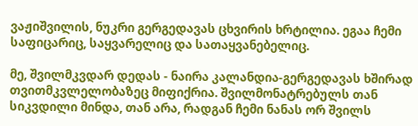ვაჟიშვილის, ნუკრი გერგედავას ცხვირის ხრტილია. ეგაა ჩემი საფიცარიც, საყვარელიც და სათაყვანებელიც.

მე, შვილმკვდარ დედას - ნაირა კალანდია-გერგედავას ხშირად თვითმკვლელობაზეც მიფიქრია. შვილმონატრებულს თან სიკვდილი მინდა, თან არა, რადგან ჩემი ნანას ორ შვილს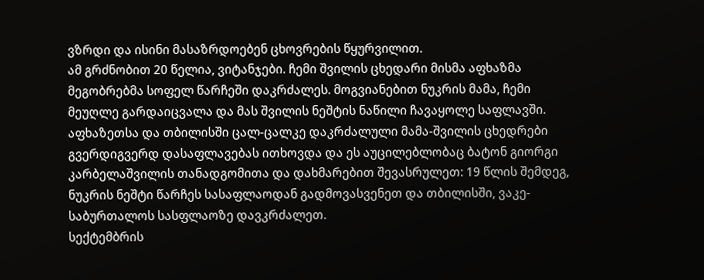ვზრდი და ისინი მასაზრდოებენ ცხოვრების წყურვილით.
ამ გრძნობით 20 წელია, ვიტანჯები. ჩემი შვილის ცხედარი მისმა აფხაზმა მეგობრებმა სოფელ წარჩეში დაკრძალეს. მოგვიანებით ნუკრის მამა, ჩემი მეუღლე გარდაიცვალა და მას შვილის ნეშტის ნაწილი ჩავაყოლე საფლავში. აფხაზეთსა და თბილისში ცალ-ცალკე დაკრძალული მამა-შვილის ცხედრები გვერდიგვერდ დასაფლავებას ითხოვდა და ეს აუცილებლობაც ბატონ გიორგი კარბელაშვილის თანადგომითა და დახმარებით შევასრულეთ: 19 წლის შემდეგ, ნუკრის ნეშტი წარჩეს სასაფლაოდან გადმოვასვენეთ და თბილისში, ვაკე-საბურთალოს სასფლაოზე დავკრძალეთ.
სექტემბრის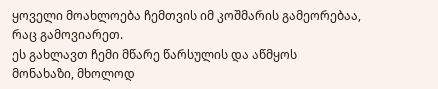ყოველი მოახლოება ჩემთვის იმ კოშმარის გამეორებაა, რაც გამოვიარეთ.
ეს გახლავთ ჩემი მწარე წარსულის და აწმყოს მონახაზი, მხოლოდ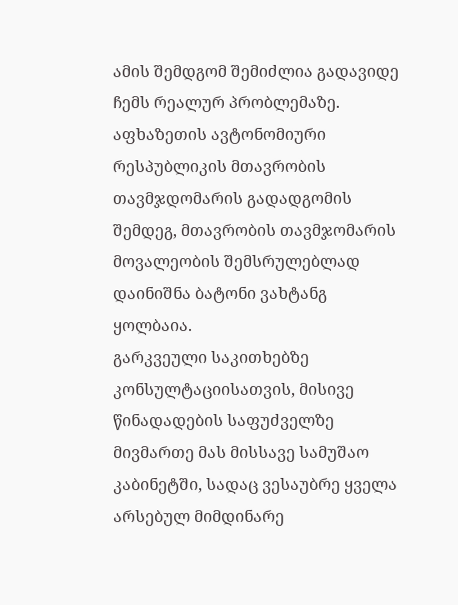ამის შემდგომ შემიძლია გადავიდე ჩემს რეალურ პრობლემაზე. აფხაზეთის ავტონომიური რესპუბლიკის მთავრობის თავმჯდომარის გადადგომის შემდეგ, მთავრობის თავმჯომარის მოვალეობის შემსრულებლად დაინიშნა ბატონი ვახტანგ ყოლბაია.
გარკვეული საკითხებზე კონსულტაციისათვის, მისივე წინადადების საფუძველზე მივმართე მას მისსავე სამუშაო კაბინეტში, სადაც ვესაუბრე ყველა არსებულ მიმდინარე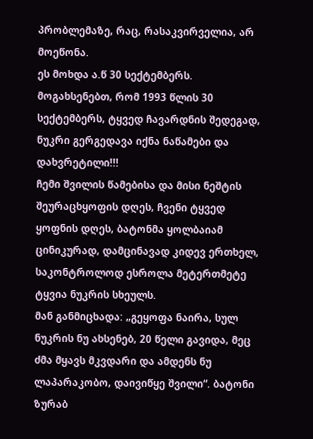პრობლემაზე, რაც, რასაკვირველია, არ მოეწონა.
ეს მოხდა ა.წ 30 სექტემბერს. მოგახსენებთ, რომ 1993 წლის 30 სექტემბერს, ტყვედ ჩავარდნის შედეგად, ნუკრი გერგედავა იქნა ნაწამები და დახვრეტილი!!!
ჩემი შვილის წამებისა და მისი ნეშტის შეურაცხყოფის დღეს, ჩვენი ტყვედ ყოფნის დღეს, ბატონმა ყოლბაიამ ცინიკურად, დამცინავად კიდევ ერთხელ, საკონტროლოდ ესროლა მეტერთმეტე ტყვია ნუკრის სხეულს.
მან განმიცხადა: „გეყოფა ნაირა, სულ ნუკრის ნუ ახსენებ, 20 წელი გავიდა, მეც ძმა მყავს მკვდარი და ამდენს ნუ ლაპარაკობო, დაივიწყე შვილი“. ბატონი ზურაბ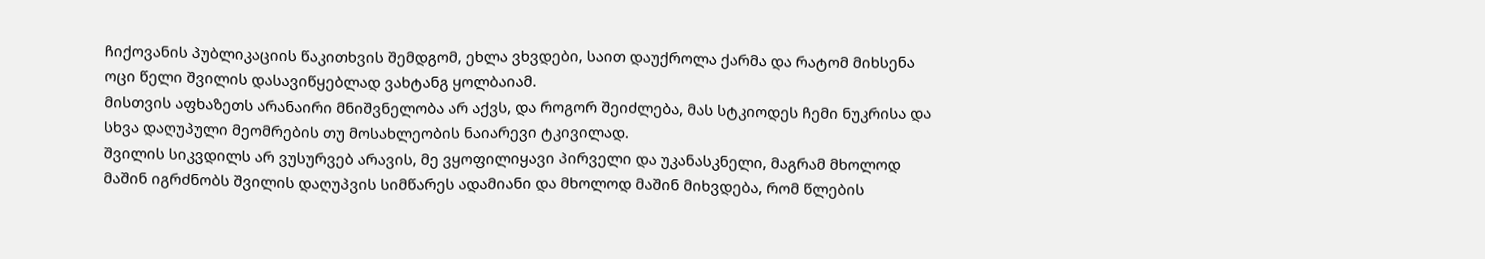ჩიქოვანის პუბლიკაციის წაკითხვის შემდგომ, ეხლა ვხვდები, საით დაუქროლა ქარმა და რატომ მიხსენა ოცი წელი შვილის დასავიწყებლად ვახტანგ ყოლბაიამ.
მისთვის აფხაზეთს არანაირი მნიშვნელობა არ აქვს, და როგორ შეიძლება, მას სტკიოდეს ჩემი ნუკრისა და სხვა დაღუპული მეომრების თუ მოსახლეობის ნაიარევი ტკივილად.
შვილის სიკვდილს არ ვუსურვებ არავის, მე ვყოფილიყავი პირველი და უკანასკნელი, მაგრამ მხოლოდ მაშინ იგრძნობს შვილის დაღუპვის სიმწარეს ადამიანი და მხოლოდ მაშინ მიხვდება, რომ წლების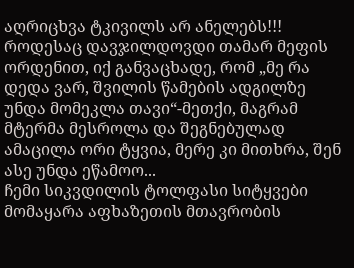აღრიცხვა ტკივილს არ ანელებს!!!
როდესაც დავჯილდოვდი თამარ მეფის ორდენით, იქ განვაცხადე, რომ „მე რა დედა ვარ, შვილის წამების ადგილზე უნდა მომეკლა თავი“-მეთქი, მაგრამ მტერმა მესროლა და შეგნებულად ამაცილა ორი ტყვია, მერე კი მითხრა, შენ ასე უნდა ეწამოო...
ჩემი სიკვდილის ტოლფასი სიტყვები მომაყარა აფხაზეთის მთავრობის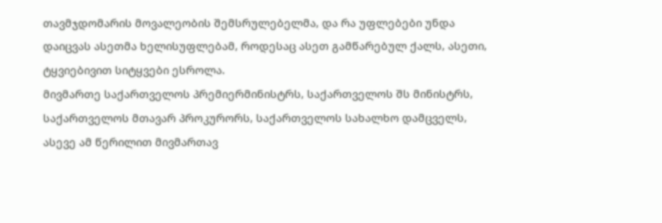თავმჯდომარის მოვალეობის შემსრულებელმა, და რა უფლებები უნდა დაიცვას ასეთმა ხელისუფლებამ, როდესაც ასეთ გამწარებულ ქალს, ასეთი, ტყვიებივით სიტყვები ესროლა.
მივმართე საქართველოს პრემიერმინისტრს, საქართველოს შს მინისტრს, საქართველოს მთავარ პროკურორს, საქართველოს სახალხო დამცველს, ასევე ამ წერილით მივმართავ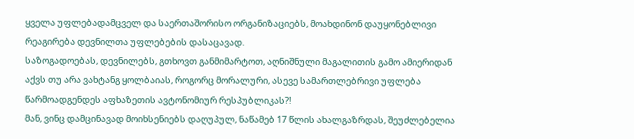ყველა უფლებადამცველ და საერთაშორისო ორგანიზაციებს, მოახდინონ დაუყონებლივი რეაგირება დევნილთა უფლებების დასაცავად.
საზოგადოებას, დევნილებს, გთხოვთ განმიმარტოთ, აღნიშნული მაგალითის გამო ამიერიდან აქვს თუ არა ვახტანგ ყოლბაიას, როგორც მორალური, ასევე სამართლებრივი უფლება წარმოადგენდეს აფხაზეთის ავტონომიურ რესპუბლიკას?!
მან, ვინც დამცინავად მოიხსენიებს დაღუპულ, ნაწამებ 17 წლის ახალგაზრდას, შეუძლებელია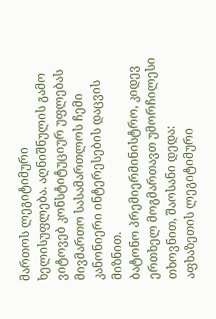მართოს ლეგიტიმური ხელისუფლება. აღნიშნულის გამო ვიტოვებ კონსტიტუციურ უფლებას მივმართო სასამართლოს ჩემი კანონიერი ინტერესების დაცვის მიზნით.
ბატონო პრემიერმინისტრო, კიდევ ერთხელ მოგმართავთ უმორჩილესი თხოვნით, შაოსანი დედა:
აფხაზეთის ლეგიტიმური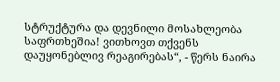სტრუქტურა და დევნილი მოსახლეობა საფრთხეშია! ვითხოვთ თქვენს დაუყონებლივ რეაგირებას“, - წერს ნაირა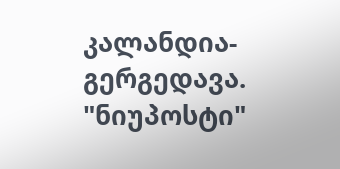კალანდია-გერგედავა.
"ნიუპოსტი"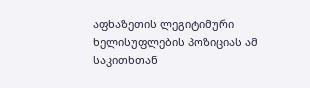აფხაზეთის ლეგიტიმური ხელისუფლების პოზიციას ამ საკითხთან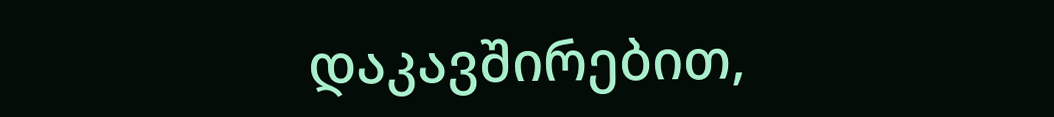დაკავშირებით,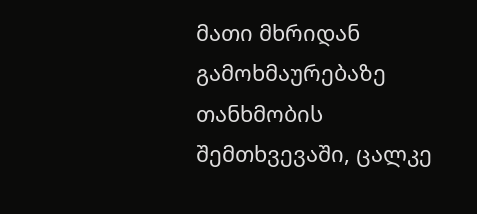მათი მხრიდან გამოხმაურებაზე თანხმობის შემთხვევაში, ცალკე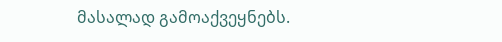მასალად გამოაქვეყნებს.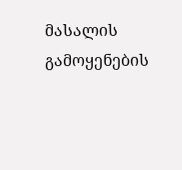მასალის გამოყენების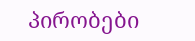პირობები